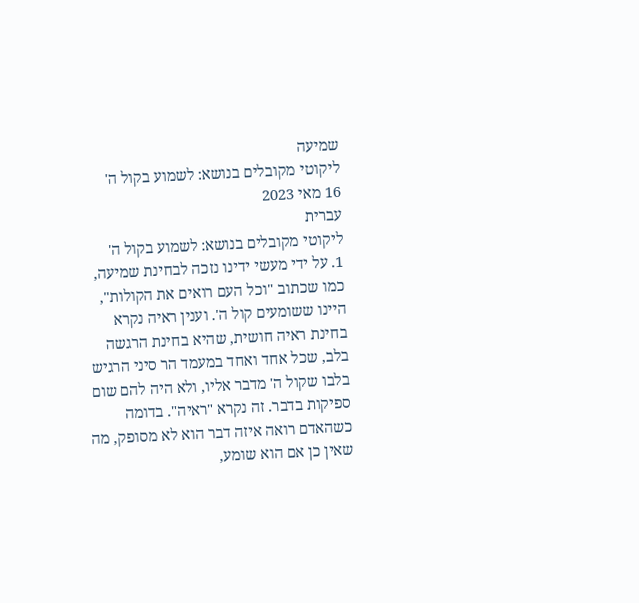שמיעה
ליקוטי מקובלים בנושא: לשמוע בקול ה'
16 מאי 2023
עברית
ליקוטי מקובלים בנושא: לשמוע בקול ה'
1. על ידי מעשי ידינו נזכה לבחינת שמיעה, כמו שכתוב "וכל העם רואים את הקולות", היינו ששומעים קול ה'. וענין ראיה נקרא בחינת ראיה חושית, שהיא בחינת הרגשה בלב, שכל אחד ואחד במעמד הר סיני הרגיש בלבו שקול ה' מדבר אליו, ולא היה להם שום ספיקות בדבר. זה נקרא "ראיה". בדומה כשהאדם רואה איזה דבר הוא לא מסופק, מה שאין כן אם הוא שומע,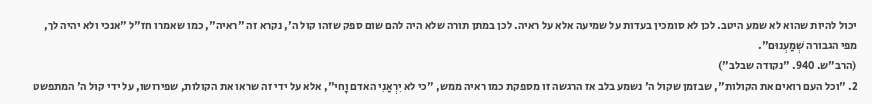יכול להיות שהוא לא שמע היטב. לכן לא סומכין בעדות על שמיעה אלא על ראיה. לכן במתן תורה שלא היה להם שום ספק שזהו קול ה', נקרא זה "ראיה", כמו שאמרו חז"ל "אנכי ולא יהיה לך, מפי הגבורה שְׁמַעְנוּם".
(הרב"ש. 940. "נקודה שבלב")
2. "וכל העם רואים את הקולות", שבזמן שקול ה' נשמע בלב אז הרגשה זו מספקת כמו ראיה ממש, "כי לא יִרְאַנִי האדם וָחי", אלא על ידי זה שראו את הקולות, שפירושו, על ידי קול ה' המתפשט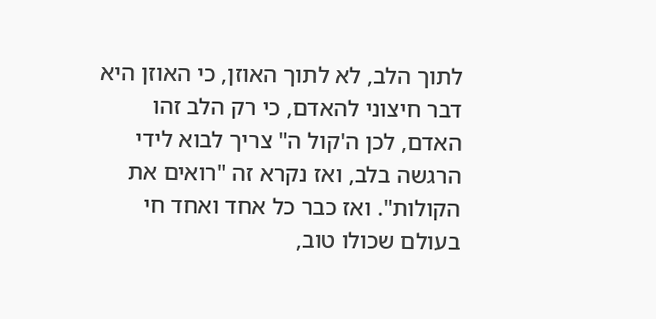לתוך הלב, לא לתוך האוזן, כי האוזן היא דבר חיצוני להאדם, כי רק הלב זהו האדם, לכן ה'קול ה" צריך לבוא לידי הרגשה בלב, ואז נקרא זה "רואים את הקולות". ואז כבר כל אחד ואחד חי בעולם שכולו טוב,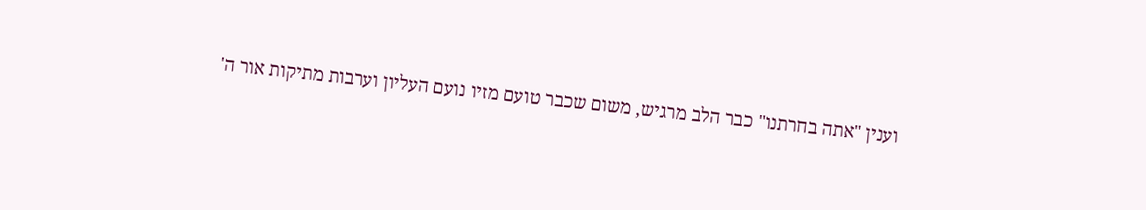וענין "אתה בחרתנו" כבר הלב מרגיש, משום שכבר טועם מזיו נועם העליון וערבות מתיקות אור ה'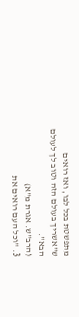מתפשטת בכל לבו, ואז רואים ש"אשריך בעולם הזה וטוב לך לעולם הבא".
(הרב"ש. אגרת מ"א)
3. "וכל העם רואים את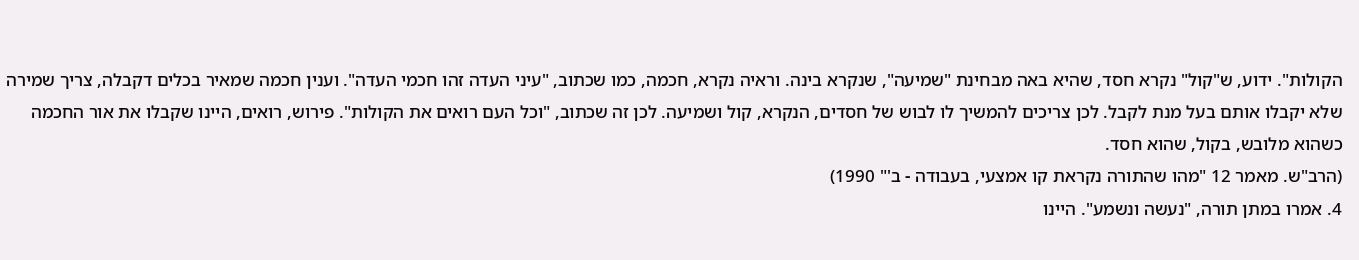הקולות". ידוע, ש"קול" נקרא חסד, שהיא באה מבחינת "שמיעה", שנקרא בינה. וראיה נקרא, חכמה, כמו שכתוב, "עיני העדה זהו חכמי העדה". וענין חכמה שמאיר בכלים דקבלה, צריך שמירה שלא יקבלו אותם בעל מנת לקבל. לכן צריכים להמשיך לו לבוש של חסדים, הנקרא, קול ושמיעה. לכן זה שכתוב, "וכל העם רואים את הקולות". פירוש, רואים, היינו שקבלו את אור החכמה כשהוא מלובש, בקול, שהוא חסד.
(הרב"ש. מאמר 12 "מהו שהתורה נקראת קו אמצעי, בעבודה - ב'" 1990)
4. אמרו במתן תורה, "נעשה ונשמע". היינו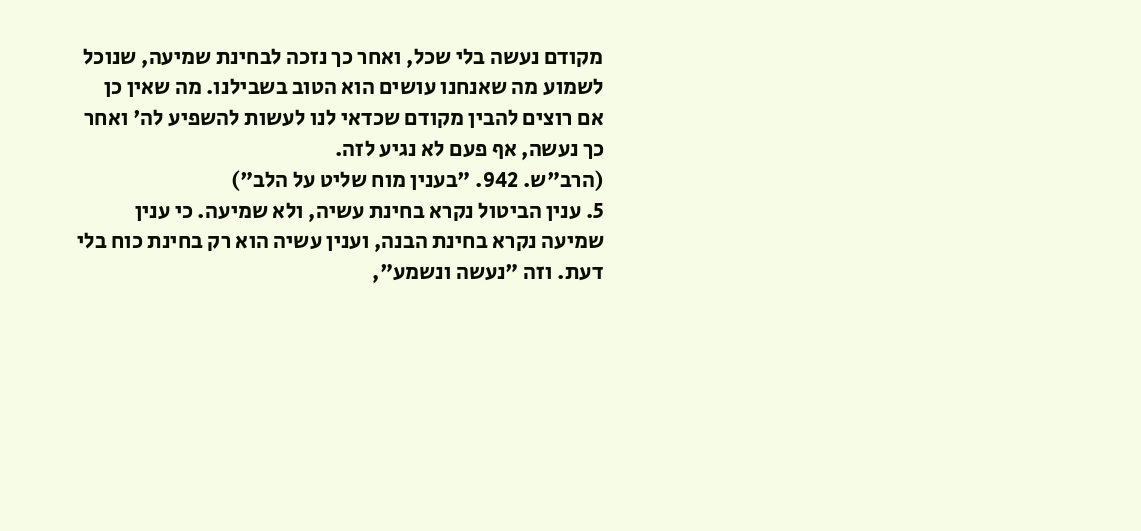מקודם נעשה בלי שכל, ואחר כך נזכה לבחינת שמיעה, שנוכל לשמוע מה שאנחנו עושים הוא הטוב בשבילנו. מה שאין כן אם רוצים להבין מקודם שכדאי לנו לעשות להשפיע לה' ואחר כך נעשה, אף פעם לא נגיע לזה.
(הרב"ש. 942. "בענין מוח שליט על הלב")
5. ענין הביטול נקרא בחינת עשיה, ולא שמיעה. כי ענין שמיעה נקרא בחינת הבנה, וענין עשיה הוא רק בחינת כוח בלי דעת. וזה "נעשה ונשמע",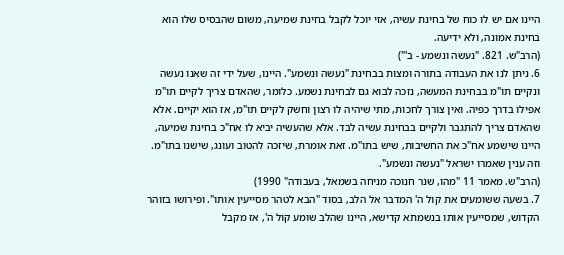היינו אם יש לו כוח של בחינת עשיה, אזי יוכל לקבל בחינת שמיעה, משום שהבסיס שלו הוא בחינת אמונה, ולא ידיעה.
(הרב"ש. 821. "נעשה ונשמע - ב'")
6. ניתן לנו את העבודה בתורה ומצות בבחינת "נעשה ונשמע". היינו, שעל ידי זה שאנו נעשה ונקיים תו"מ בבחינת המעשה, נזכה לבוא גם לבחינת נשמע. כלומר, שהאדם צריך לקיים תו"מ אפילו בדרך כפיה. ואין צורך לחכות, מתי שיהיה לו רצון וחשק לקיים תו"מ, אז הוא יקיים. אלא שהאדם צריך להתגבר ולקיים בבחינת עשיה לבד. אלא שהעשיה יביא לו אח"כ בחינת שמיעה, היינו שישמע אח"כ את החשיבות, שיש בתו"מ. זאת אומרת, שיזכה להטוב ועונג, שישנו בתו"מ. וזה ענין שאמרו ישראל "נעשה ונשמע".
(הרב"ש. מאמר 11 "מהו, שנר חנוכה מניחה בשמאל, בעבודה" 1990)
7. בשעה ששומעים את קול ה' המדבר אל הלב, בסוד "הבא לטהר מסייעין אותו". ופירושו בזוהר הקדוש, שמסייעין אותו בנשמתא קדישא, היינו שהלב שומע קול ה', אז מקבל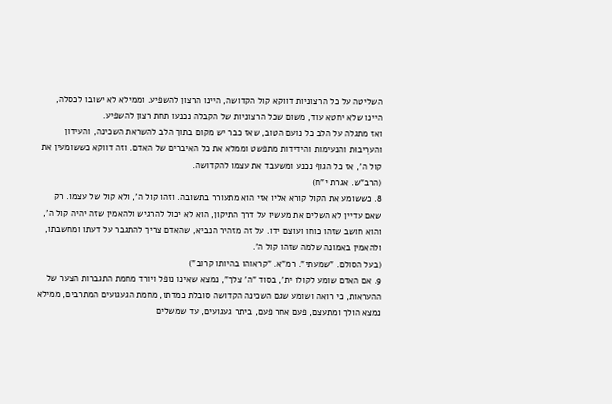השליטה על כל הרצוניות דווקא קול הקדושה, היינו הרצון להשפיע. וממילא לא ישובו לכסלה, היינו שלא יחטא עוד, משום שכל הרצוניות של הקבלה נכנעו תחת רצון להשפיע.
ואז מתגלה על הלב כל נועם הטוב, שאז כבר יש מקום בתוך הלב להשראת השכינה, והעידון והערֵיבוּת והנעימות והידידות מתפשט וממלא את כל האיברים של האדם. וזה דווקא כששומעין את קול ה', אז כל הגוף נכנע ומשעבד את עצמו להקדושה.
(הרב"ש. אגרת י"ח)
8. כששומע את הקול קורא אליו אזי הוא מתעורר בתשובה. וזהו קול ה', ולא קול של עצמו. רק שאם עדיין לא השלים את מעשיו על דרך התיקון, הוא לא יכול להרגיש ולהאמין שזה יהיה קול ה', והוא חושב שזהו כוחו ועוצם ידו. על זה מזהיר הנביא, שהאדם צריך להתגבר על דעתו ומחשבתו, ולהאמין באמונה שלמה שזהו קול ה'.
(בעל הסולם. "שמעתי". רמ"א. "קראוהו בהיותו קרוב")
9. אם האדם שומע לקולו ית', בסוד "ה' צלך", נמצא שאינו נופל ויורד מחמת התגברות הצער של ההעראות, כי רואה ושומע שגם השכינה הקדושה סובלת כמדתו, מחמת הגעגועים המתרבים, ממילא נמצא הולך ומתעצם, פעם אחר פעם, ביתר געגועים, עד שמשלים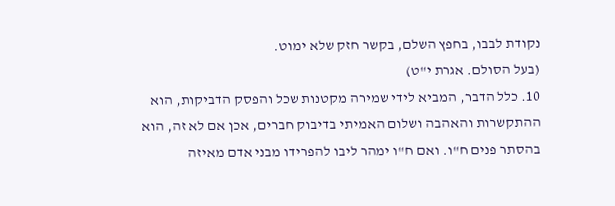נקודת לבבו, בחפץ השלם, בקשר חזק שלא ימוט.
(בעל הסולם. אגרת י"ט)
10. כלל הדבר, המביא לידי שמירה מקטנות שכל והפסק הדביקות, הוא ההתקשרות והאהבה ושלום האמיתי בדיבוק חברים, אכן אם לא זה, הוא בהסתר פנים ח"ו. ואם ח"ו ימהר ליבו להפרידו מבני אדם מאיזה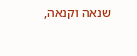שנאה וקנאה,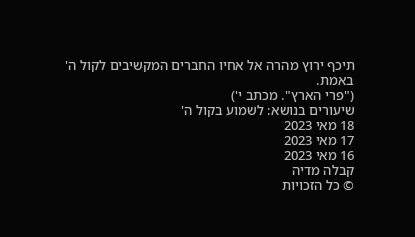תיכף ירוץ מהרה אל אחיו החברים המקשיבים לקול ה' באמת.
("פרי הארץ". מכתב י')
שיעורים בנושא: לשמוע בקול ה'
18 מאי 2023
17 מאי 2023
16 מאי 2023
קבלה מדיה
© כל הזכויות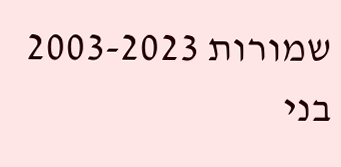שמורות 2003-2023 בני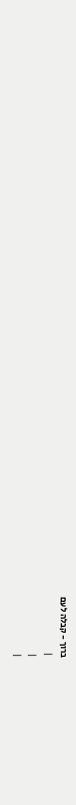ברוך - קבלה לעם
 |
|
|